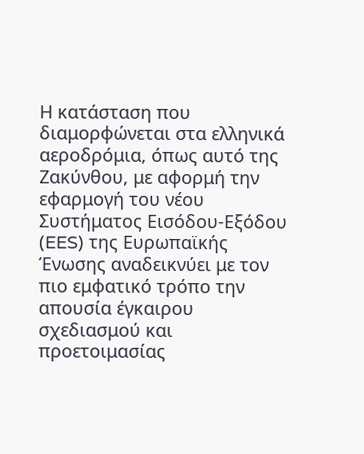Η κατάσταση που διαμορφώνεται στα ελληνικά αεροδρόμια, όπως αυτό της Ζακύνθου, με αφορμή την εφαρμογή του νέου Συστήματος Εισόδου-Εξόδου (EES) της Ευρωπαϊκής Ένωσης αναδεικνύει με τον πιο εμφατικό τρόπο την απουσία έγκαιρου σχεδιασμού και προετοιμασίας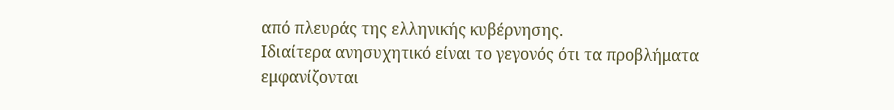από πλευράς της ελληνικής κυβέρνησης.
Ιδιαίτερα ανησυχητικό είναι το γεγονός ότι τα προβλήματα εμφανίζονται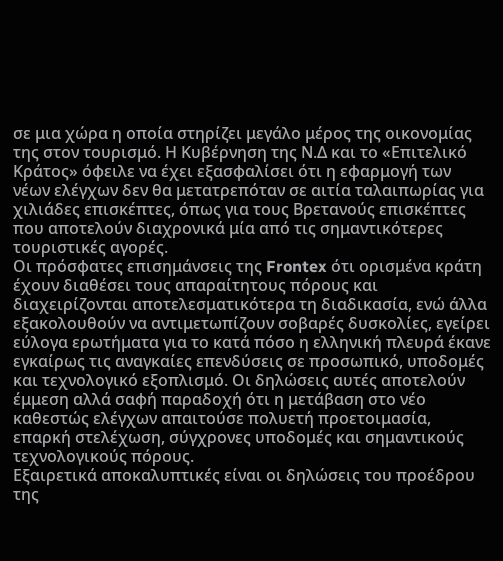σε μια χώρα η οποία στηρίζει μεγάλο μέρος της οικονομίας της στον τουρισμό. Η Κυβέρνηση της Ν.Δ και το «Επιτελικό Κράτος» όφειλε να έχει εξασφαλίσει ότι η εφαρμογή των νέων ελέγχων δεν θα μετατρεπόταν σε αιτία ταλαιπωρίας για χιλιάδες επισκέπτες, όπως για τους Βρετανούς επισκέπτες που αποτελούν διαχρονικά μία από τις σημαντικότερες τουριστικές αγορές.
Οι πρόσφατες επισημάνσεις της Frontex ότι ορισμένα κράτη έχουν διαθέσει τους απαραίτητους πόρους και διαχειρίζονται αποτελεσματικότερα τη διαδικασία, ενώ άλλα εξακολουθούν να αντιμετωπίζουν σοβαρές δυσκολίες, εγείρει εύλογα ερωτήματα για το κατά πόσο η ελληνική πλευρά έκανε εγκαίρως τις αναγκαίες επενδύσεις σε προσωπικό, υποδομές και τεχνολογικό εξοπλισμό. Οι δηλώσεις αυτές αποτελούν έμμεση αλλά σαφή παραδοχή ότι η μετάβαση στο νέο καθεστώς ελέγχων απαιτούσε πολυετή προετοιμασία, επαρκή στελέχωση, σύγχρονες υποδομές και σημαντικούς τεχνολογικούς πόρους.
Εξαιρετικά αποκαλυπτικές είναι οι δηλώσεις του προέδρου της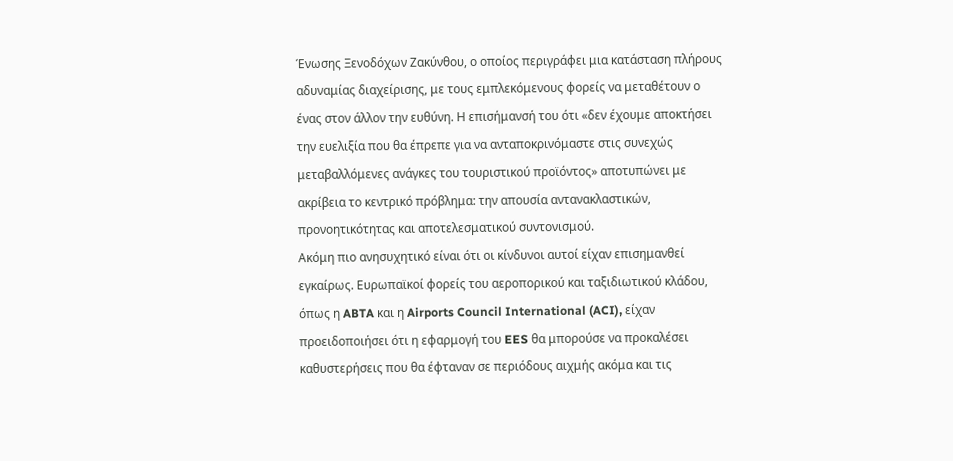Ένωσης Ξενοδόχων Ζακύνθου, ο οποίος περιγράφει μια κατάσταση πλήρους αδυναμίας διαχείρισης, με τους εμπλεκόμενους φορείς να μεταθέτουν ο ένας στον άλλον την ευθύνη. Η επισήμανσή του ότι «δεν έχουμε αποκτήσει την ευελιξία που θα έπρεπε για να ανταποκρινόμαστε στις συνεχώς μεταβαλλόμενες ανάγκες του τουριστικού προϊόντος» αποτυπώνει με ακρίβεια το κεντρικό πρόβλημα: την απουσία αντανακλαστικών, προνοητικότητας και αποτελεσματικού συντονισμού.
Ακόμη πιο ανησυχητικό είναι ότι οι κίνδυνοι αυτοί είχαν επισημανθεί εγκαίρως. Ευρωπαϊκοί φορείς του αεροπορικού και ταξιδιωτικού κλάδου, όπως η ABTA και η Airports Council International (ACI), είχαν προειδοποιήσει ότι η εφαρμογή του EES θα μπορούσε να προκαλέσει καθυστερήσεις που θα έφταναν σε περιόδους αιχμής ακόμα και τις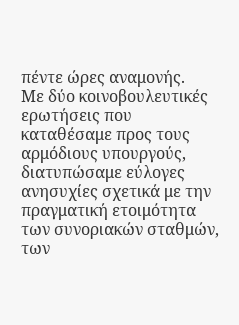πέντε ώρες αναμονής.
Με δύο κοινοβουλευτικές ερωτήσεις που καταθέσαμε προς τους αρμόδιους υπουργούς, διατυπώσαμε εύλογες ανησυχίες σχετικά με την πραγματική ετοιμότητα των συνοριακών σταθμών, των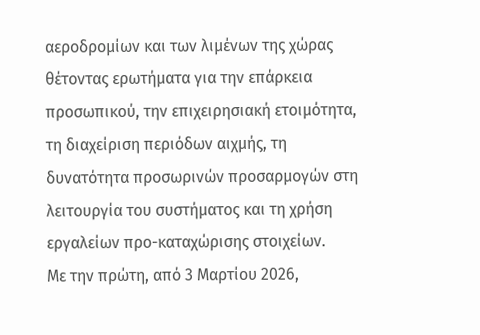αεροδρομίων και των λιμένων της χώρας θέτοντας ερωτήματα για την επάρκεια προσωπικού, την επιχειρησιακή ετοιμότητα, τη διαχείριση περιόδων αιχμής, τη δυνατότητα προσωρινών προσαρμογών στη λειτουργία του συστήματος και τη χρήση εργαλείων προ-καταχώρισης στοιχείων.
Με την πρώτη, από 3 Μαρτίου 2026,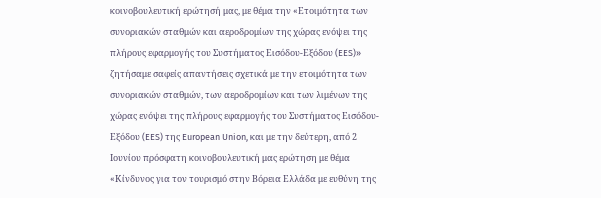κοινοβουλευτική ερώτησή μας, με θέμα την «Ετοιμότητα των συνοριακών σταθμών και αεροδρομίων της χώρας ενόψει της πλήρους εφαρμογής του Συστήματος Εισόδου-Εξόδου (EES)» ζητήσαμε σαφείς απαντήσεις σχετικά με την ετοιμότητα των συνοριακών σταθμών, των αεροδρομίων και των λιμένων της χώρας ενόψει της πλήρους εφαρμογής του Συστήματος Εισόδου-Εξόδου (EES) της European Union, και με την δεύτερη, από 2 Ιουνίου πρόσφατη κοινοβουλευτική μας ερώτηση με θέμα «Κίνδυνος για τον τουρισμό στην Βόρεια Ελλάδα με ευθύνη της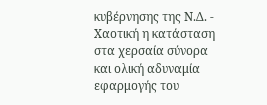κυβέρνησης της Ν.Δ. - Χαοτική η κατάσταση στα χερσαία σύνορα και ολική αδυναμία εφαρμογής του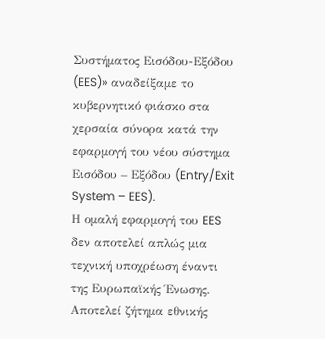Συστήματος Εισόδου-Εξόδου (EES)» αναδείξαμε το κυβερνητικό φιάσκο στα χερσαία σύνορα κατά την εφαρμογή του νέου σύστημα Εισόδου – Εξόδου (Entry/Exit System – EES).
Η ομαλή εφαρμογή του EES δεν αποτελεί απλώς μια τεχνική υποχρέωση έναντι της Ευρωπαϊκής Ένωσης. Αποτελεί ζήτημα εθνικής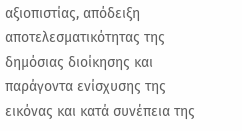αξιοπιστίας, απόδειξη αποτελεσματικότητας της δημόσιας διοίκησης και παράγοντα ενίσχυσης της εικόνας και κατά συνέπεια της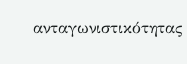ανταγωνιστικότητας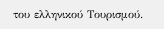του ελληνικού Τουρισμού.